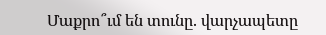Մաքրո՞ւմ են տունը. վարչապետը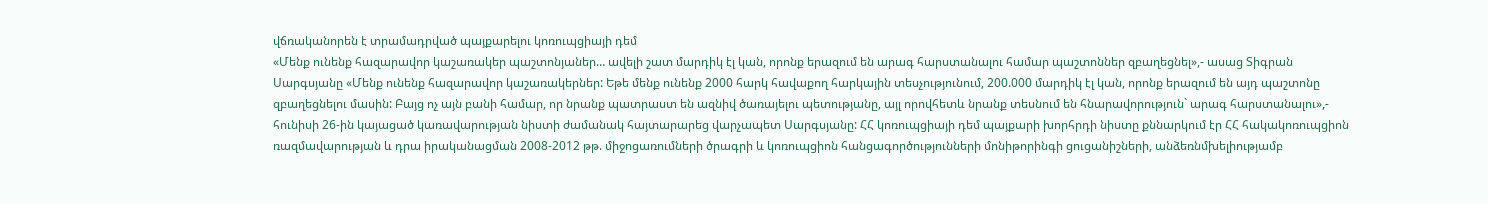վճռականորեն է տրամադրված պայքարելու կոռուպցիայի դեմ
«Մենք ունենք հազարավոր կաշառակեր պաշտոնյաներ… ավելի շատ մարդիկ էլ կան, որոնք երազում են արագ հարստանալու համար պաշտոններ զբաղեցնել»,- ասաց Տիգրան Սարգսյանը «Մենք ունենք հազարավոր կաշառակերներ: Եթե մենք ունենք 2000 հարկ հավաքող հարկային տեսչությունում, 200.000 մարդիկ էլ կան, որոնք երազում են այդ պաշտոնը զբաղեցնելու մասին: Բայց ոչ այն բանի համար, որ նրանք պատրաստ են ազնիվ ծառայելու պետությանը, այլ որովհետև նրանք տեսնում են հնարավորություն` արագ հարստանալու»,- հունիսի 26-ին կայացած կառավարության նիստի ժամանակ հայտարարեց վարչապետ Սարգսյանը: ՀՀ կոռուպցիայի դեմ պայքարի խորհրդի նիստը քննարկում էր ՀՀ հակակոռուպցիոն ռազմավարության և դրա իրականացման 2008-2012 թթ. միջոցառումների ծրագրի և կոռուպցիոն հանցագործությունների մոնիթորինգի ցուցանիշների, անձեռնմխելիությամբ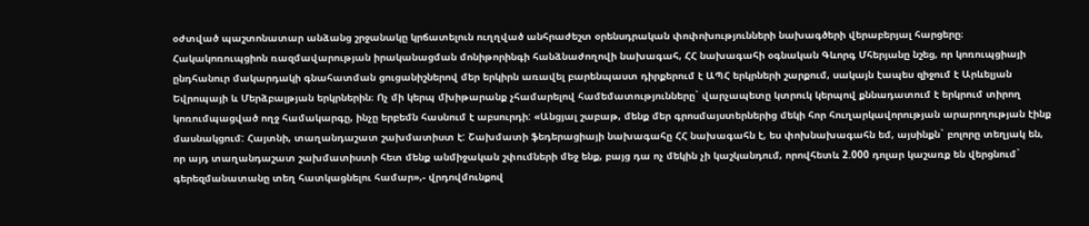օժտված պաշտոնատար անձանց շրջանակը կրճատելուն ուղղված անհրաժեշտ օրենսդրական փոփոխությունների նախագծերի վերաբերյալ հարցերը։ Հակակոռուպցիոն ռազմավարության իրականացման մոնիթորինգի հանձնաժողովի նախագահ, ՀՀ նախագահի օգնական Գևորգ Մհերյանը նշեց, որ կոռուպցիայի ընդհանուր մակարդակի գնահատման ցուցանիշներով մեր երկիրն առավել բարենպաստ դիրքերում է ԱՊՀ երկրների շարքում, սակայն էապես զիջում է Արևելյան Եվրոպայի և Մերձբալթյան երկրներին։ Ոչ մի կերպ մխիթարանք չհամարելով համեմատությունները` վարչապետը կտրուկ կերպով քննադատում է երկրում տիրող կոռումպացված ողջ համակարգը, ինչը երբեմն հասնում է աբսուրդի: «Անցյալ շաբաթ, մենք մեր գրոսմայստերներից մեկի հոր հուղարկավորության արարողության էինք մասնակցում: Հայտնի, տաղանդաշատ շախմատիստ է: Շախմատի ֆեդերացիայի նախագահը ՀՀ նախագահն է, ես փոխնախագահն եմ, այսինքն` բոլորը տեղյակ են, որ այդ տաղանդաշատ շախմատիստի հետ մենք անմիջական շփումների մեջ ենք, բայց դա ոչ մեկին չի կաշկանդում, որովհետև 2.000 դոլար կաշառք են վերցնում` գերեզմանատանը տեղ հատկացնելու համար»,- վրդովմունքով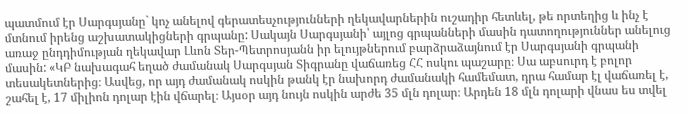պատմում էր Սարգսյանը` կոչ անելով գերատեսչությունների ղեկավարներին ուշադիր հետևել, թե որտեղից և ինչ է մտնում իրենց աշխատակիցների գրպանը: Սակայն Սարգսյանի՝ այլոց գրպանների մասին դատողություններ անելուց առաջ ընդդիմության ղեկավար Լևոն Տեր-Պետրոսյանն իր ելույթներում բարձրաձայնում էր Սարգսյանի գրպանի մասին: «ԿԲ նախագահ եղած ժամանակ Սարգսյան Տիգրանը վաճառեց ՀՀ ոսկու պաշարը։ Սա աբսուրդ է բոլոր տեսակետներից։ Ասվեց, որ այդ ժամանակ ոսկին թանկ էր նախորդ ժամանակի համեմատ, դրա համար էլ վաճառել է, շահել է, 17 միլիոն դոլար էին վճարել։ Այսօր այդ նույն ոսկին արժե 35 մլն դոլար։ Արդեն 18 մլն դոլարի վնաս ես տվել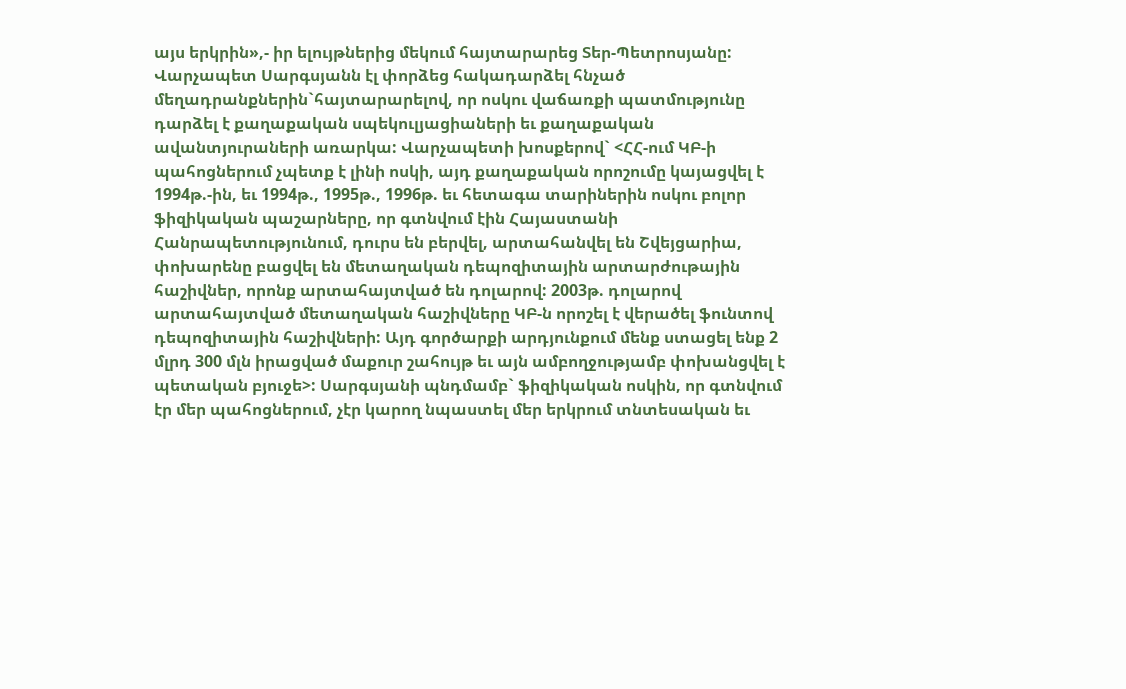այս երկրին»,- իր ելույթներից մեկում հայտարարեց Տեր-Պետրոսյանը: Վարչապետ Սարգսյանն էլ փորձեց հակադարձել հնչած մեղադրանքներին`հայտարարելով, որ ոսկու վաճառքի պատմությունը դարձել է քաղաքական սպեկուլյացիաների եւ քաղաքական ավանտյուրաների առարկա: Վարչապետի խոսքերով` <ՀՀ-ում ԿԲ-ի պահոցներում չպետք է լինի ոսկի, այդ քաղաքական որոշումը կայացվել է 1994թ.-ին, եւ 1994թ., 1995թ., 1996թ. եւ հետագա տարիներին ոսկու բոլոր ֆիզիկական պաշարները, որ գտնվում էին Հայաստանի Հանրապետությունում, դուրս են բերվել, արտահանվել են Շվեյցարիա, փոխարենը բացվել են մետաղական դեպոզիտային արտարժութային հաշիվներ, որոնք արտահայտված են դոլարով: 2003թ. դոլարով արտահայտված մետաղական հաշիվները ԿԲ-ն որոշել է վերածել ֆունտով դեպոզիտային հաշիվների: Այդ գործարքի արդյունքում մենք ստացել ենք 2 մլրդ 300 մլն իրացված մաքուր շահույթ եւ այն ամբողջությամբ փոխանցվել է պետական բյուջե>: Սարգսյանի պնդմամբ` ֆիզիկական ոսկին, որ գտնվում էր մեր պահոցներում, չէր կարող նպաստել մեր երկրում տնտեսական եւ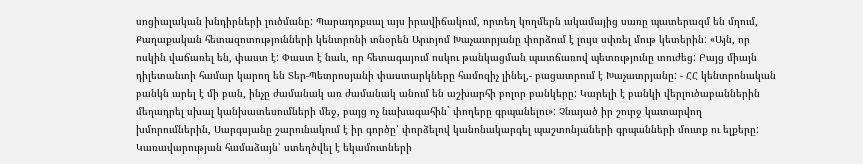սոցիալական խնդիրների լուծմանը: Պարադոքսալ այս իրավիճակում, որտեղ կողմերն ակամայից սառը պատերազմ են մղում, Քաղաքական հետազոտությունների կենտրոնի տնօրեն Արտյոմ Խաչատրյանը փորձում է լույս սփռել մութ կետերին: «Այն, որ ոսկին վաճառել են, փաստ է: Փաստ է նաև, որ հետագայում ոսկու թանկացման պատճառով պետությունը տուժեց: Բայց միայն դիլետանտի համար կարող են Տեր-Պետրոսյանի փաստարկները համոզիչ լինել,- բացատրում է Խաչատրյանը: - ՀՀ կենտրոնական բանկն արել է մի բան, ինչը ժամանակ առ ժամանակ անում են աշխարհի բոլոր բանկերը: Կարելի է բանկի վերլուծաբաններին մեղադրել սխալ կանխատեսումների մեջ, բայց ոչ նախագահին` փողերը գրպանելու»: Չնայած իր շուրջ կատարվող խմորումներին, Սարգսյանը շարունակում է իր գործը՝ փորձելով կանոնակարգել պաշտոնյաների գրպանների մուտք ու ելքերը: Կառավարության համաձայն՝ ստեղծվել է եկամուտների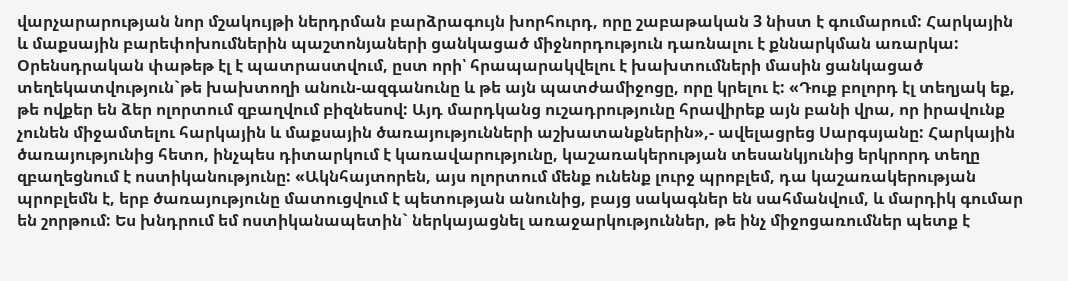վարչարարության նոր մշակույթի ներդրման բարձրագույն խորհուրդ, որը շաբաթական 3 նիստ է գումարում: Հարկային և մաքսային բարեփոխումներին պաշտոնյաների ցանկացած միջնորդություն դառնալու է քննարկման առարկա: Օրենսդրական փաթեթ էլ է պատրաստվում, ըստ որի՝ հրապարակվելու է խախտումների մասին ցանկացած տեղեկատվություն`թե խախտողի անուն-ազգանունը և թե այն պատժամիջոցը, որը կրելու է: «Դուք բոլորդ էլ տեղյակ եք, թե ովքեր են ձեր ոլորտում զբաղվում բիզնեսով: Այդ մարդկանց ուշադրությունը հրավիրեք այն բանի վրա, որ իրավունք չունեն միջամտելու հարկային և մաքսային ծառայությունների աշխատանքներին»,- ավելացրեց Սարգսյանը: Հարկային ծառայությունից հետո, ինչպես դիտարկում է կառավարությունը, կաշառակերության տեսանկյունից երկրորդ տեղը զբաղեցնում է ոստիկանությունը: «Ակնհայտորեն, այս ոլորտում մենք ունենք լուրջ պրոբլեմ, դա կաշառակերության պրոբլեմն է, երբ ծառայությունը մատուցվում է պետության անունից, բայց սակագներ են սահմանվում, և մարդիկ գումար են շորթում: Ես խնդրում եմ ոստիկանապետին` ներկայացնել առաջարկություններ, թե ինչ միջոցառումներ պետք է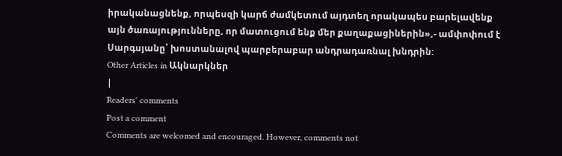իրականացնենք, որպեսզի կարճ ժամկետում այդտեղ որակապես բարելավենք այն ծառայությունները, որ մատուցում ենք մեր քաղաքացիներին»,- ամփոփում է Սարգսյանը՝ խոստանալով պարբերաբար անդրադառնալ խնդրին:
Other Articles in Ակնարկներ
|
Readers' comments
Post a comment
Comments are welcomed and encouraged. However, comments not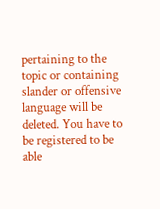pertaining to the topic or containing slander or offensive language will be deleted. You have to be registered to be able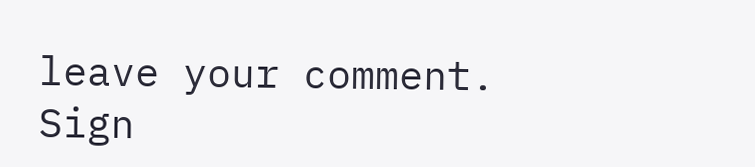leave your comment. Sign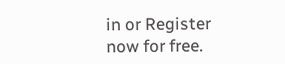in or Register now for free.